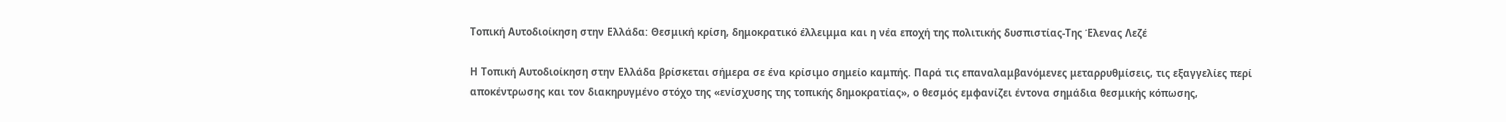Τοπική Αυτοδιοίκηση στην Ελλάδα: Θεσμική κρίση, δημοκρατικό έλλειμμα και η νέα εποχή της πολιτικής δυσπιστίας-Της Έλενας Λεζέ

Η Τοπική Αυτοδιοίκηση στην Ελλάδα βρίσκεται σήμερα σε ένα κρίσιμο σημείο καμπής. Παρά τις επαναλαμβανόμενες μεταρρυθμίσεις, τις εξαγγελίες περί αποκέντρωσης και τον διακηρυγμένο στόχο της «ενίσχυσης της τοπικής δημοκρατίας», ο θεσμός εμφανίζει έντονα σημάδια θεσμικής κόπωσης,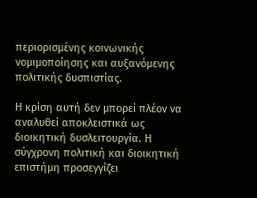περιορισμένης κοινωνικής νομιμοποίησης και αυξανόμενης πολιτικής δυσπιστίας.

Η κρίση αυτή δεν μπορεί πλέον να αναλυθεί αποκλειστικά ως διοικητική δυσλειτουργία. Η σύγχρονη πολιτική και διοικητική επιστήμη προσεγγίζει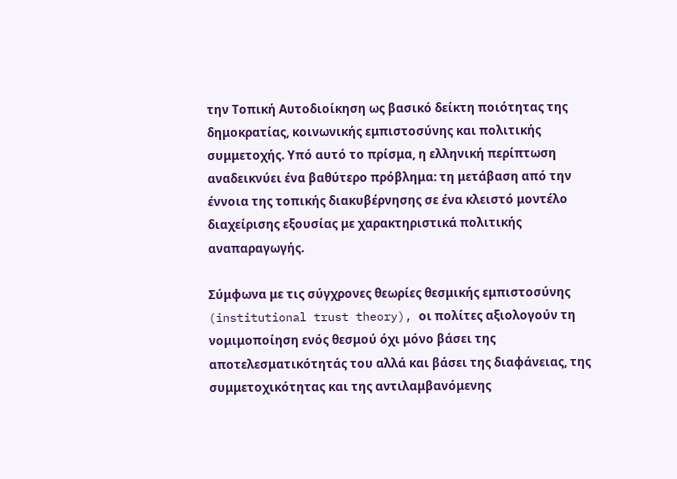την Τοπική Αυτοδιοίκηση ως βασικό δείκτη ποιότητας της δημοκρατίας, κοινωνικής εμπιστοσύνης και πολιτικής συμμετοχής. Υπό αυτό το πρίσμα, η ελληνική περίπτωση αναδεικνύει ένα βαθύτερο πρόβλημα: τη μετάβαση από την έννοια της τοπικής διακυβέρνησης σε ένα κλειστό μοντέλο διαχείρισης εξουσίας με χαρακτηριστικά πολιτικής αναπαραγωγής.

Σύμφωνα με τις σύγχρονες θεωρίες θεσμικής εμπιστοσύνης (institutional trust theory), οι πολίτες αξιολογούν τη νομιμοποίηση ενός θεσμού όχι μόνο βάσει της αποτελεσματικότητάς του αλλά και βάσει της διαφάνειας, της συμμετοχικότητας και της αντιλαμβανόμενης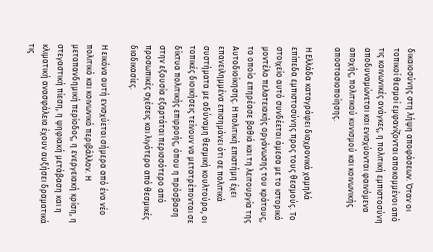δικαιοσύνης στη λήψη αποφάσεων. Όταν οι τοπικοί θεσμοί εμφανίζονται αποκομμένοι από τις κοινωνικές ανάγκες, η πολιτική εμπιστοσύνη αποδυναμώνεται και ενισχύονται φαινόμενα αποχής, πολιτικού κυνισμού και κοινωνικής αποστασιοποίησης.

Η Ελλάδα καταγράφει διαχρονικά χαμηλά επίπεδα εμπιστοσύνης προς τους θεσμούς. Το στοιχείο αυτό συνδέεται άμεσα με το ιστορικό μοντέλο πελατειακής οργάνωσης του κράτους, το οποίο επηρέασε βαθιά και τη λειτουργία της Αυτοδιοίκησης. Η πολιτική επιστήμη έχει επανειλημμένα επισημάνει ότι σε πολιτικά συστήματα με αδύναμη θεσμική κουλτούρα, οι τοπικές διοικήσεις τείνουν να μετατρέπονται σε δίκτυα πολιτικής επιρροής, όπου η πρόσβαση στην εξουσία εξαρτάται περισσότερο από προσωπικές σχέσεις και λιγότερο από θεσμικές διαδικασίες.

Η εικόνα αυτή ενισχύεται σήμερα από ένα νέο πολιτικό και κοινωνικό περιβάλλον. Η μεταπανδημική περίοδος, η ενεργειακή κρίση, η στεγαστική πίεση, η ψηφιακή μετάβαση και η κλιματική ανασφάλεια έχουν αυξήσει δραματικά τις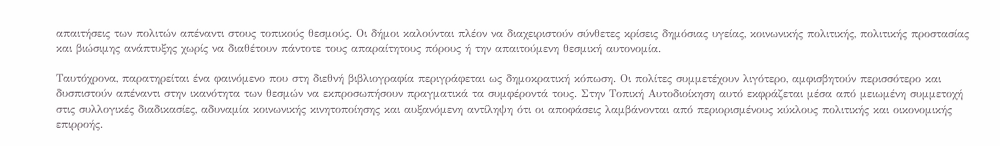απαιτήσεις των πολιτών απέναντι στους τοπικούς θεσμούς. Οι δήμοι καλούνται πλέον να διαχειριστούν σύνθετες κρίσεις δημόσιας υγείας, κοινωνικής πολιτικής, πολιτικής προστασίας και βιώσιμης ανάπτυξης χωρίς να διαθέτουν πάντοτε τους απαραίτητους πόρους ή την απαιτούμενη θεσμική αυτονομία.

Ταυτόχρονα, παρατηρείται ένα φαινόμενο που στη διεθνή βιβλιογραφία περιγράφεται ως δημοκρατική κόπωση. Οι πολίτες συμμετέχουν λιγότερο, αμφισβητούν περισσότερο και δυσπιστούν απέναντι στην ικανότητα των θεσμών να εκπροσωπήσουν πραγματικά τα συμφέροντά τους. Στην Τοπική Αυτοδιοίκηση αυτό εκφράζεται μέσα από μειωμένη συμμετοχή στις συλλογικές διαδικασίες, αδυναμία κοινωνικής κινητοποίησης και αυξανόμενη αντίληψη ότι οι αποφάσεις λαμβάνονται από περιορισμένους κύκλους πολιτικής και οικονομικής επιρροής.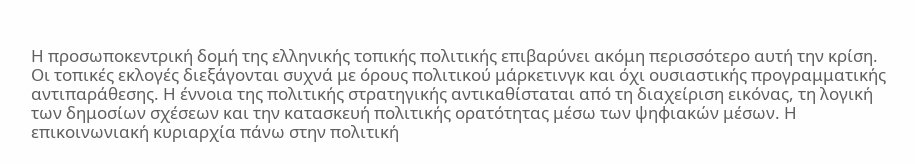Η προσωποκεντρική δομή της ελληνικής τοπικής πολιτικής επιβαρύνει ακόμη περισσότερο αυτή την κρίση. Οι τοπικές εκλογές διεξάγονται συχνά με όρους πολιτικού μάρκετινγκ και όχι ουσιαστικής προγραμματικής αντιπαράθεσης. Η έννοια της πολιτικής στρατηγικής αντικαθίσταται από τη διαχείριση εικόνας, τη λογική των δημοσίων σχέσεων και την κατασκευή πολιτικής ορατότητας μέσω των ψηφιακών μέσων. Η επικοινωνιακή κυριαρχία πάνω στην πολιτική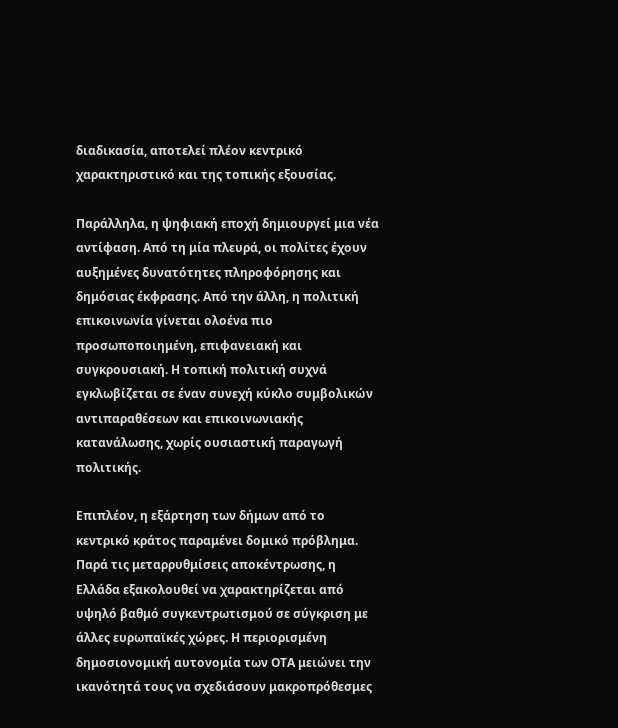διαδικασία, αποτελεί πλέον κεντρικό χαρακτηριστικό και της τοπικής εξουσίας.

Παράλληλα, η ψηφιακή εποχή δημιουργεί μια νέα αντίφαση. Από τη μία πλευρά, οι πολίτες έχουν αυξημένες δυνατότητες πληροφόρησης και δημόσιας έκφρασης. Από την άλλη, η πολιτική επικοινωνία γίνεται ολοένα πιο προσωποποιημένη, επιφανειακή και συγκρουσιακή. Η τοπική πολιτική συχνά εγκλωβίζεται σε έναν συνεχή κύκλο συμβολικών αντιπαραθέσεων και επικοινωνιακής κατανάλωσης, χωρίς ουσιαστική παραγωγή πολιτικής.

Επιπλέον, η εξάρτηση των δήμων από το κεντρικό κράτος παραμένει δομικό πρόβλημα. Παρά τις μεταρρυθμίσεις αποκέντρωσης, η Ελλάδα εξακολουθεί να χαρακτηρίζεται από υψηλό βαθμό συγκεντρωτισμού σε σύγκριση με άλλες ευρωπαϊκές χώρες. Η περιορισμένη δημοσιονομική αυτονομία των ΟΤΑ μειώνει την ικανότητά τους να σχεδιάσουν μακροπρόθεσμες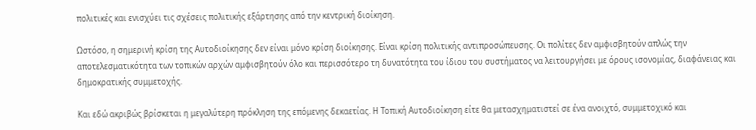πολιτικές και ενισχύει τις σχέσεις πολιτικής εξάρτησης από την κεντρική διοίκηση.

Ωστόσο, η σημερινή κρίση της Αυτοδιοίκησης δεν είναι μόνο κρίση διοίκησης. Είναι κρίση πολιτικής αντιπροσώπευσης. Οι πολίτες δεν αμφισβητούν απλώς την αποτελεσματικότητα των τοπικών αρχών αμφισβητούν όλο και περισσότερο τη δυνατότητα του ίδιου του συστήματος να λειτουργήσει με όρους ισονομίας, διαφάνειας και δημοκρατικής συμμετοχής.

Και εδώ ακριβώς βρίσκεται η μεγαλύτερη πρόκληση της επόμενης δεκαετίας. Η Τοπική Αυτοδιοίκηση είτε θα μετασχηματιστεί σε ένα ανοιχτό, συμμετοχικό και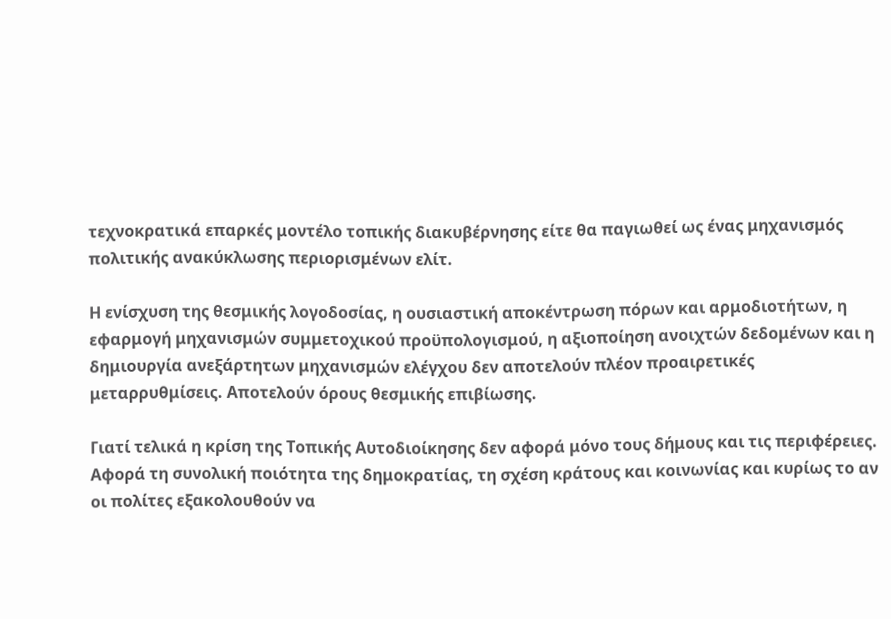τεχνοκρατικά επαρκές μοντέλο τοπικής διακυβέρνησης είτε θα παγιωθεί ως ένας μηχανισμός πολιτικής ανακύκλωσης περιορισμένων ελίτ.

Η ενίσχυση της θεσμικής λογοδοσίας, η ουσιαστική αποκέντρωση πόρων και αρμοδιοτήτων, η εφαρμογή μηχανισμών συμμετοχικού προϋπολογισμού, η αξιοποίηση ανοιχτών δεδομένων και η δημιουργία ανεξάρτητων μηχανισμών ελέγχου δεν αποτελούν πλέον προαιρετικές μεταρρυθμίσεις. Αποτελούν όρους θεσμικής επιβίωσης.

Γιατί τελικά η κρίση της Τοπικής Αυτοδιοίκησης δεν αφορά μόνο τους δήμους και τις περιφέρειες. Αφορά τη συνολική ποιότητα της δημοκρατίας, τη σχέση κράτους και κοινωνίας και κυρίως το αν οι πολίτες εξακολουθούν να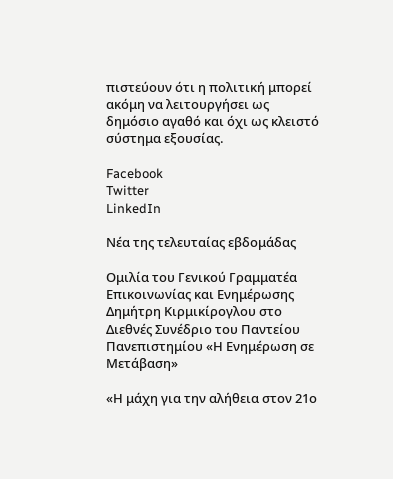πιστεύουν ότι η πολιτική μπορεί ακόμη να λειτουργήσει ως δημόσιο αγαθό και όχι ως κλειστό σύστημα εξουσίας.

Facebook
Twitter
LinkedIn

Νέα της τελευταίας εβδομάδας

Ομιλία του Γενικού Γραμματέα Επικοινωνίας και Ενημέρωσης Δημήτρη Κιρμικίρογλου στο Διεθνές Συνέδριο του Παντείου Πανεπιστημίου «Η Ενημέρωση σε Μετάβαση»

«Η μάχη για την αλήθεια στον 21ο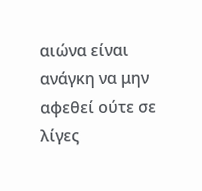αιώνα είναι ανάγκη να μην αφεθεί ούτε σε λίγες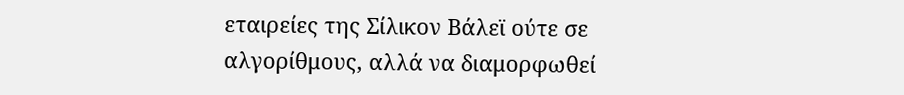εταιρείες της Σίλικον Βάλεϊ ούτε σε αλγορίθμους, αλλά να διαμορφωθεί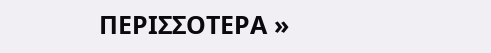ΠΕΡΙΣΣΟΤΕΡΑ »